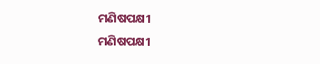ମଣିଷପକ୍ଷୀ
ମଣିଷପକ୍ଷୀ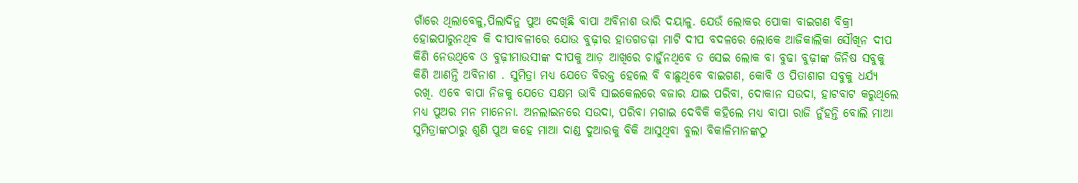ଗାଁରେ ଥିଲାବେଳୁ,ପିଲାଦିନୁ ପୁଅ ଦେଖିଛି ବାପା ଅବିନାଶ ଭାରି ଦୟାଳୁ. ଯେଉଁ ଲୋକର ପୋକା ବାଇଗଣ ବିକ୍ରୀ ହୋଇପାରୁନଥିବ କି ଦୀପାବଳୀରେ ଯୋଉ ବୁଢ଼ୀର ହାତଗଡଢ଼ା ମାଟି ଦୀପ ବଦଳରେ ଲୋକେ ଆଜିକାଲିକା ସୌଖିନ ଦୀପ କିଣି ନେଉଥିବେ ଓ ବୁଢ଼ୀମାଉସୀଙ୍କ ଦୀପକୁ ଆଡ଼ ଆଖିରେ ଚାହୁଁନଥିବେ ତ ସେଇ ଲୋକ ବା ବୁଢା ବୁଢ଼ୀଙ୍କ ଜିନିଷ ସବୁକୁ କିଣି ଆଣନ୍ତି ଅବିନାଶ . ସୁମିତ୍ରା ମଧ୍ୟ ଯେତେ ବିରକ୍ତ ହେଲେ ବି ବାଛୁଥିବେ ବାଇଗଣ, କୋବି ଓ ପିତାଶାଗ ସବୁକୁ ଧର୍ଯ୍ୟ ରଖି. ଏବେ ବାପା ନିଜକୁ ଯେତେ ସକ୍ଷମ ଭାବି ସାଇକେଲରେ ବଜାର ଯାଇ ପରିବା, ଦୋକାନ ସଉଦା, ହାଟବାଟ କରୁଥିଲେ ମଧ୍ୟ ପୁଅର ମନ ମାନେନା. ଅନଲାଇନରେ ସଉଦା, ପରିବା ମଗାଇ ଦେବିକି କହିଲେ ମଧ୍ୟ ବାପା ରାଜି ନୁଁହନ୍ତି ବୋଲି ମାଆ ସୁମିତ୍ରାଙ୍କଠାରୁ ଶୁଣି ପୁଅ କହେ ମାଆ ଦାଣ୍ଡ ଦୁଆରକୁ ବିକି ଆସୁଥିବା ବୁଲା ବିକାଳିମାନଙ୍କଠୁ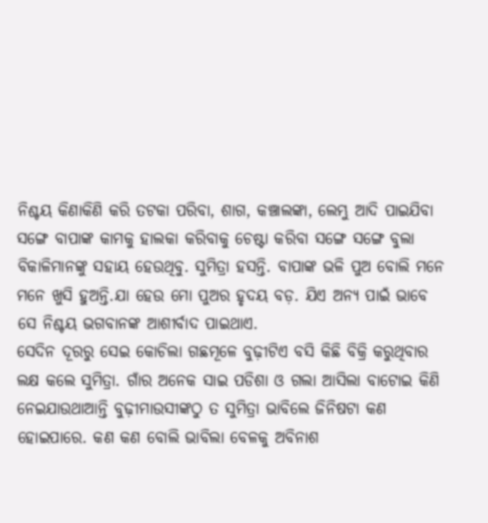ନିଶ୍ଚୟ କିଣାକିଣି କରି ତଟକା ପରିବା, ଶାଗ, କଞ୍ଚାଲଙ୍କା, ଲେମ୍ଭୁ ଆଦି ପାଇଯିବା ସଙ୍ଗେ ବାପାଙ୍କ କାମକୁ ହାଲକା କରିବାକୁ ଚେଷ୍ଟା କରିବା ସଙ୍ଗେ ସଙ୍ଗେ ବୁଲା ବିକାଳିମାନଙ୍କୁ ସହାୟ ହେଉଥିବୁ. ସୁମିତ୍ରା ହସନ୍ତି. ବାପାଙ୍କ ଭଳି ପୁଅ ବୋଲି ମନେ ମନେ ଖୁସି ହୁଅନ୍ତି.ଯା ହେଉ ମୋ ପୁଅର ହୃଦୟ ବଡ଼. ଯିଏ ଅନ୍ୟ ପାଇଁ ଭାବେ ସେ ନିଶ୍ଚୟ ଭଗବାନଙ୍କ ଆଶୀର୍ବାଦ ପାଇଥାଏ.
ସେଦିନ ଦୂରରୁ ସେଇ କୋଚିଲା ଗଛମୂଳେ ବୁଢ଼ୀଟିଏ ବସି କିଛି ବିକ୍ରି କରୁଥିବାର ଲକ୍ଷ କଲେ ସୁମିତ୍ରା. ଗାଁର ଅନେକ ସାଇ ପଡିଶା ଓ ଗଲା ଆସିଲା ବାଟୋଇ କିଣି ନେଇଯାଉଥାଆନ୍ତି ବୁଢ଼ୀମାଉସୀଙ୍କଠୁ ତ ସୁମିତ୍ରା ଭାବିଲେ ଜିନିଷଟା କଣ ହୋଇପାରେ. କଣ କଣ ବୋଲି ଭାବିଲା ବେଳକୁ ଅବିନାଶ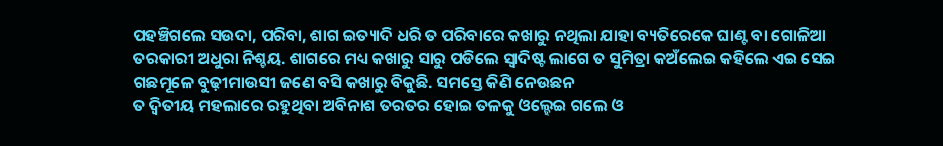ପହଞ୍ଚିଗଲେ ସଉଦା, ପରିବା, ଶାଗ ଇତ୍ୟାଦି ଧରି ତ ପରିବାରେ କଖାରୁ ନଥିଲା ଯାହା ବ୍ୟତିରେକେ ଘାଣ୍ଟ ବା ଗୋଳିଆ ତରକାରୀ ଅଧୁରା ନିଶ୍ଚୟ. ଶାଗରେ ମଧ୍ୟ କଖାରୁ ସାରୁ ପଡିଲେ ସ୍ୱାଦିଷ୍ଟ ଲାଗେ ତ ସୁମିତ୍ରା କଅଁଲେଇ କହିଲେ ଏଇ ସେଇ ଗଛମୂଳେ ବୁଢ଼ୀମାଉସୀ ଜଣେ ବସି କଖାରୁ ବିକୁଛି. ସମସ୍ତେ କିଣି ନେଉଛନ
ତ ଦ୍ୱିତୀୟ ମହଲାରେ ରହୁଥିବା ଅବିନାଶ ତରତର ହୋଇ ତଳକୁ ଓଲ୍ହେଇ ଗଲେ ଓ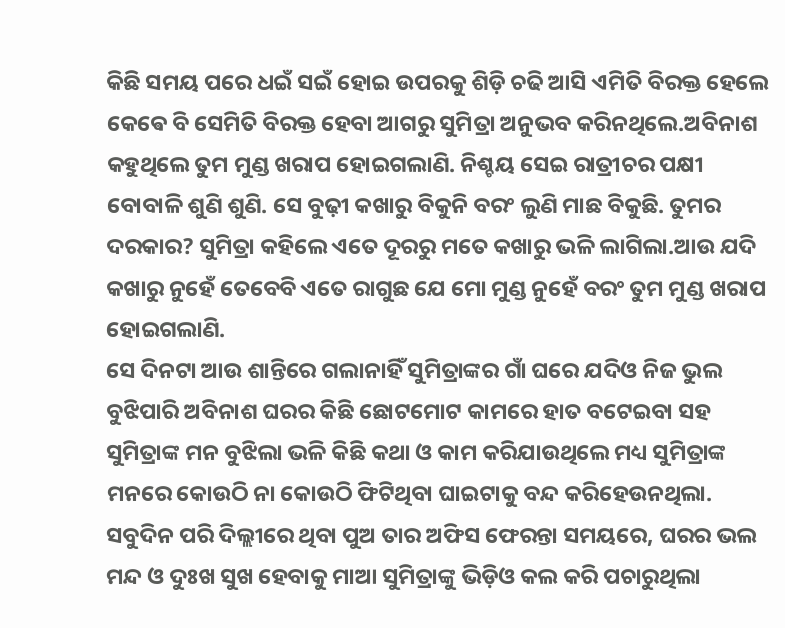କିଛି ସମୟ ପରେ ଧଇଁ ସଇଁ ହୋଇ ଉପରକୁ ଶିଡ଼ି ଚଢି ଆସି ଏମିତି ବିରକ୍ତ ହେଲେ କେଵେ ବି ସେମିତି ବିରକ୍ତ ହେବା ଆଗରୁ ସୁମିତ୍ରା ଅନୁଭବ କରିନଥିଲେ.ଅବିନାଶ କହୁଥିଲେ ତୁମ ମୁଣ୍ଡ ଖରାପ ହୋଇଗଲାଣି. ନିଶ୍ଚୟ ସେଇ ରାତ୍ରୀଚର ପକ୍ଷୀ ବୋବାଳି ଶୁଣି ଶୁଣି. ସେ ବୁଢ଼ୀ କଖାରୁ ବିକୁନି ବରଂ ଲୁଣି ମାଛ ବିକୁଛି. ତୁମର ଦରକାର? ସୁମିତ୍ରା କହିଲେ ଏତେ ଦୂରରୁ ମତେ କଖାରୁ ଭଳି ଲାଗିଲା.ଆଉ ଯଦି କଖାରୁ ନୁହେଁ ତେବେବି ଏତେ ରାଗୁଛ ଯେ ମୋ ମୁଣ୍ଡ ନୁହେଁ ବରଂ ତୁମ ମୁଣ୍ଡ ଖରାପ ହୋଇଗଲାଣି.
ସେ ଦିନଟା ଆଉ ଶାନ୍ତିରେ ଗଲାନାହିଁ ସୁମିତ୍ରାଙ୍କର ଗାଁ ଘରେ ଯଦିଓ ନିଜ ଭୁଲ ବୁଝିପାରି ଅବିନାଶ ଘରର କିଛି ଛୋଟମୋଟ କାମରେ ହାତ ବଟେଇବା ସହ ସୁମିତ୍ରାଙ୍କ ମନ ବୁଝିଲା ଭଳି କିଛି କଥା ଓ କାମ କରିଯାଉଥିଲେ ମଧ୍ୟ ସୁମିତ୍ରାଙ୍କ ମନରେ କୋଉଠି ନା କୋଉଠି ଫିଟିଥିବା ଘାଇଟାକୁ ବନ୍ଦ କରିହେଉନଥିଲା. ସବୁଦିନ ପରି ଦିଲ୍ଲୀରେ ଥିବା ପୁଅ ତାର ଅଫିସ ଫେରନ୍ତା ସମୟରେ, ଘରର ଭଲ ମନ୍ଦ ଓ ଦୁଃଖ ସୁଖ ହେବାକୁ ମାଆ ସୁମିତ୍ରାଙ୍କୁ ଭିଡ଼ିଓ କଲ କରି ପଚାରୁଥିଲା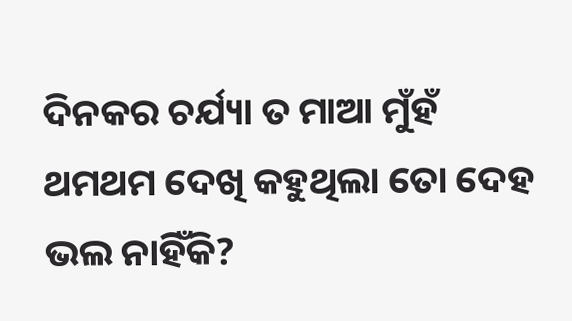ଦିନକର ଚର୍ଯ୍ୟା ତ ମାଆ ମୁଁହଁ ଥମଥମ ଦେଖି କହୁଥିଲା ତୋ ଦେହ ଭଲ ନାହିଁକି?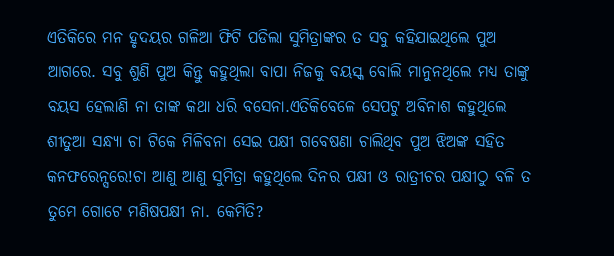ଏତିକିରେ ମନ ହୃଦୟର ଗଳିଆ ଫିଟି ପଡିଲା ସୁମିତ୍ରାଙ୍କର ତ ସବୁ କହିଯାଇଥିଲେ ପୁଅ ଆଗରେ. ସବୁ ଶୁଣି ପୁଅ କିନ୍ତୁ କହୁଥିଲା ବାପା ନିଜକୁ ବୟସ୍କ ବୋଲି ମାନୁନଥିଲେ ମଧ୍ୟ ତାଙ୍କୁ ବୟସ ହେଲାଣି ନା ତାଙ୍କ କଥା ଧରି ବସେନା.ଏତିକିବେଳେ ସେପଟୁ ଅବିନାଶ କହୁଥିଲେ ଶୀତୁଆ ସନ୍ଧ୍ୟା ଚା ଟିକେ ମିଳିବନା ସେଇ ପକ୍ଷୀ ଗବେଷଣା ଚାଲିଥିବ ପୁଅ ଝିଅଙ୍କ ସହିତ କନଫରେନ୍ସରେ!ଚା ଆଣୁ ଆଣୁ ସୁମିତ୍ରା କହୁଥିଲେ ଦିନର ପକ୍ଷୀ ଓ ରାତ୍ରୀଚର ପକ୍ଷୀଠୁ ବଳି ତ ତୁମେ ଗୋଟେ ମଣିଷପକ୍ଷୀ ନା. କେମିତି?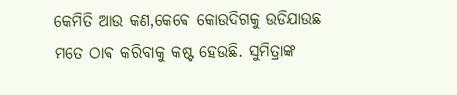କେମିତି ଆଉ କଣ,କେଵେ କୋଉଦିଗକୁ ଉଡିଯାଉଛ ମତେ ଠାଵ କରିବାକୁ କଷ୍ଟ ହେଉଛି. ସୁମିତ୍ରାଙ୍କ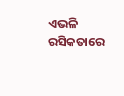ଏଭଳି ରସିକତାରେ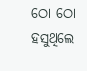ଠୋ ଠୋ ହସୁଥିଲେ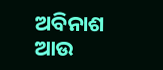ଅବିନାଶ ଆଉ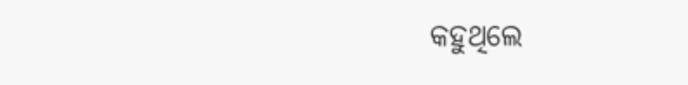କହୁଥିଲେ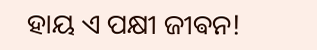ହାୟ ଏ ପକ୍ଷୀ ଜୀଵନ!